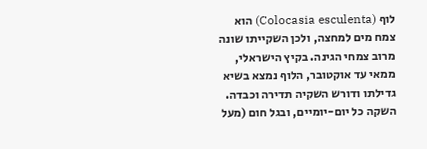לוף (Colocasia esculenta) הוא צמח מים למחצה, ולכן השקייתו שונה מרוב צמחי הגינה. בקיץ הישראלי, ממאי עד אוקטובר, הלוף נמצא בשיא גדילתו ודורש השקיה תדירה וכבדה. השקה כל יום-יומיים, ובגל חום (מעל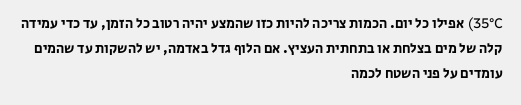35°C) אפילו כל יום. הכמות צריכה להיות כזו שהמצע יהיה רטוב כל הזמן, עד כדי עמידה קלה של מים בצלחת או בתחתית העציץ. אם הלוף גדל באדמה, יש להשקות עד שהמים עומדים על פני השטח לכמה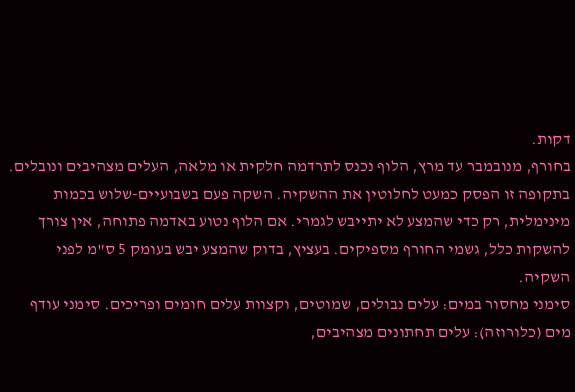דקות.
בחורף, מנובמבר עד מרץ, הלוף נכנס לתרדמה חלקית או מלאה, העלים מצהיבים ונובלים. בתקופה זו הפסק כמעט לחלוטין את ההשקיה. השקה פעם בשבועיים-שלוש בכמות מינימלית, רק כדי שהמצע לא יתייבש לגמרי. אם הלוף נטוע באדמה פתוחה, אין צורך להשקות כלל, גשמי החורף מספיקים. בעציץ, בדוק שהמצע יבש בעומק 5 ס"מ לפני השקיה.
סימני מחסור במים: עלים נבולים, שמוטים, וקצוות עלים חומים ופריכים. סימני עודף מים (כלורוזה): עלים תחתונים מצהיבים,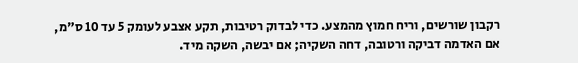רקבון שורשים, וריח חמוץ מהמצע. כדי לבדוק רטיבות, תקע אצבע לעומק 5 עד 10 ס"מ, אם האדמה דביקה ורטובה, דחה השקיה; אם יבשה, השקה מיד.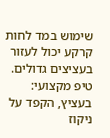שימוש במד לחות קרקע יכול לעזור בעציצים גדולים.
טיפ מקצועי: בעציץ, הקפד על ניקוז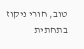טוב, חורי ניקוז בתחתית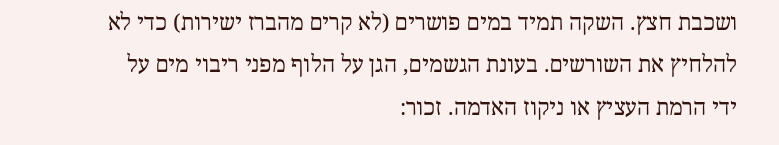ושכבת חצץ. השקה תמיד במים פושרים (לא קרים מהברז ישירות) כדי לא להלחיץ את השורשים. בעונת הגשמים, הגן על הלוף מפני ריבוי מים על ידי הרמת העציץ או ניקוז האדמה. זכור: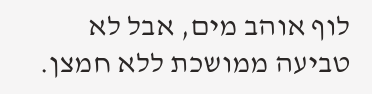לוף אוהב מים, אבל לא טביעה ממושכת ללא חמצן.